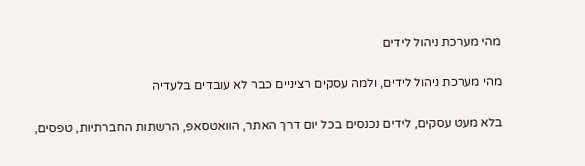מהי מערכת ניהול לידים

מהי מערכת ניהול לידים, ולמה עסקים רציניים כבר לא עובדים בלעדיה

בלא מעט עסקים, לידים נכנסים בכל יום דרך האתר, הוואטסאפ, הרשתות החברתיות, טפסים,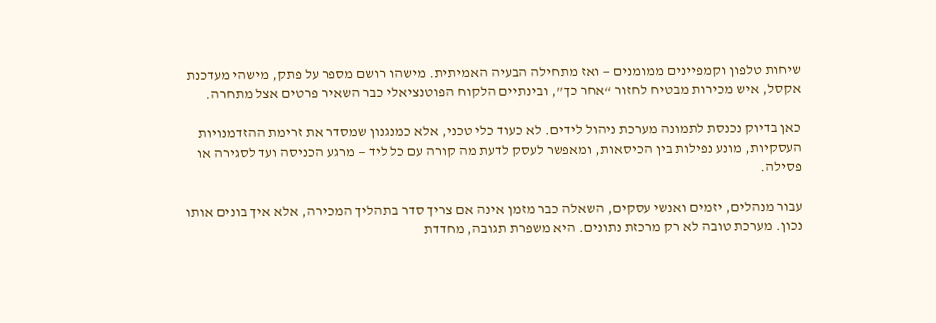שיחות טלפון וקמפיינים ממומנים — ואז מתחילה הבעיה האמיתית. מישהו רושם מספר על פתק, מישהי מעדכנת אקסל, איש מכירות מבטיח לחזור “אחר כך”, ובינתיים הלקוח הפוטנציאלי כבר השאיר פרטים אצל מתחרה.

כאן בדיוק נכנסת לתמונה מערכת ניהול לידים. לא כעוד כלי טכני, אלא כמנגנון שמסדר את זרימת ההזדמנויות העסקיות, מונע נפילות בין הכיסאות, ומאפשר לעסק לדעת מה קורה עם כל ליד — מרגע הכניסה ועד לסגירה או פסילה.

עבור מנהלים, יזמים ואנשי עסקים, השאלה כבר מזמן אינה אם צריך סדר בתהליך המכירה, אלא איך בונים אותו נכון. מערכת טובה לא רק מרכזת נתונים. היא משפרת תגובה, מחדדת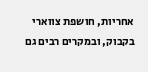אחריות, חושפת צווארי בקבוק, ובמקרים רבים גם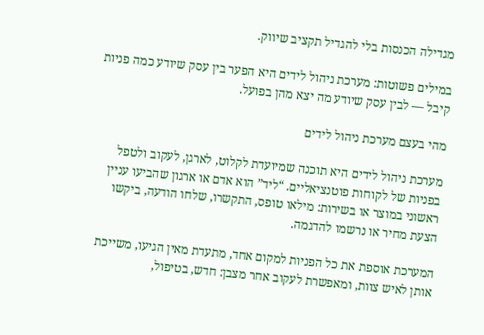מגדילה הכנסות בלי להגדיל תקציב שיווק.

במילים פשוטות: מערכת ניהול לידים היא הפער בין עסק שיודע כמה פניות קיבל — לבין עסק שיודע מה יצא מהן בפועל.

מהי בעצם מערכת ניהול לידים

מערכת ניהול לידים היא תוכנה שמיועדת לקלוט, לארגן, לעקוב ולטפל בפניות של לקוחות פוטנציאליים. “ליד” הוא אדם או ארגון שהביעו עניין ראשוני במוצר או בשירות: מילאו טופס, התקשרו, שלחו הודעה, ביקשו הצעת מחיר או נרשמו להדגמה.

המערכת אוספת את כל הפניות למקום אחד, מתעדת מאין הגיעו, משייכת אותן לאיש צוות, ומאפשרת לעקוב אחר מצבן: חדש, בטיפול,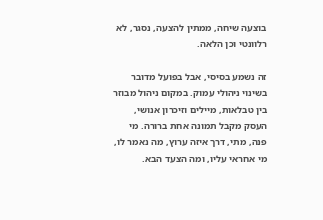בוצעה שיחה, ממתין להצעה, נסגר, לא רלוונטי וכן הלאה.

זה נשמע בסיסי, אבל בפועל מדובר בשינוי ניהולי עמוק. במקום ניהול מבוזר בין טבלאות, מיילים וזיכרון אנושי, העסק מקבל תמונה אחת ברורה. מי פנה, מתי, דרך איזה ערוץ, מה נאמר לו, מי אחראי עליו, ומה הצעד הבא.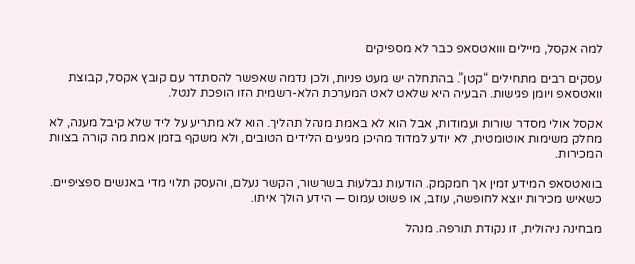למה אקסל, מיילים ווואטסאפ כבר לא מספיקים

עסקים רבים מתחילים “קטן”. בהתחלה יש מעט פניות, ולכן נדמה שאפשר להסתדר עם קובץ אקסל, קבוצת וואטסאפ ויומן פגישות. הבעיה היא שלאט לאט המערכת הלא-רשמית הזו הופכת לנטל.

אקסל אולי מסדר שורות ועמודות, אבל הוא לא באמת מנהל תהליך. הוא לא מתריע על ליד שלא קיבל מענה, לא מחלק משימות אוטומטית, לא יודע למדוד מהיכן מגיעים הלידים הטובים, ולא משקף בזמן אמת מה קורה בצוות המכירות.

בוואטסאפ המידע זמין אך חמקמק. הודעות נבלעות בשרשור, הקשר נעלם, והעסק תלוי מדי באנשים ספציפיים. כשאיש מכירות יוצא לחופשה, עוזב, או פשוט עמוס — הידע הולך איתו.

מבחינה ניהולית, זו נקודת תורפה. מנהל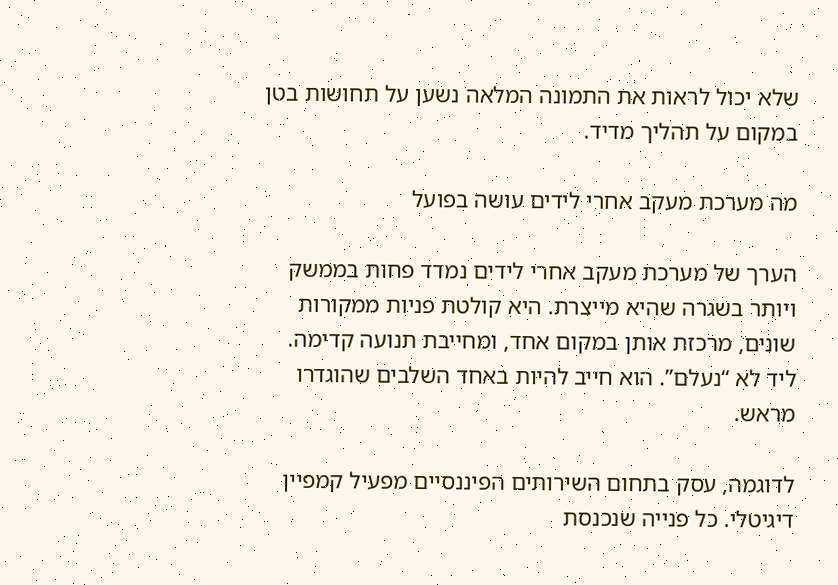שלא יכול לראות את התמונה המלאה נשען על תחושות בטן במקום על תהליך מדיד.

מה מערכת מעקב אחרי לידים עושה בפועל

הערך של מערכת מעקב אחרי לידים נמדד פחות בממשק ויותר בשגרה שהיא מייצרת. היא קולטת פניות ממקורות שונים, מרכזת אותן במקום אחד, ומחייבת תנועה קדימה. ליד לא “נעלם”. הוא חייב להיות באחד השלבים שהוגדרו מראש.

לדוגמה, עסק בתחום השירותים הפיננסיים מפעיל קמפיין דיגיטלי. כל פנייה שנכנסת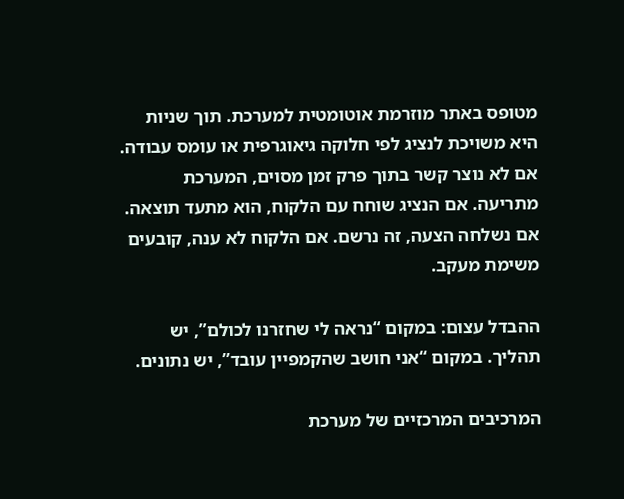מטופס באתר מוזרמת אוטומטית למערכת. תוך שניות היא משויכת לנציג לפי חלוקה גיאוגרפית או עומס עבודה. אם לא נוצר קשר בתוך פרק זמן מסוים, המערכת מתריעה. אם הנציג שוחח עם הלקוח, הוא מתעד תוצאה. אם נשלחה הצעה, זה נרשם. אם הלקוח לא ענה, קובעים משימת מעקב.

ההבדל עצום: במקום “נראה לי שחזרנו לכולם”, יש תהליך. במקום “אני חושב שהקמפיין עובד”, יש נתונים.

המרכיבים המרכזיים של מערכת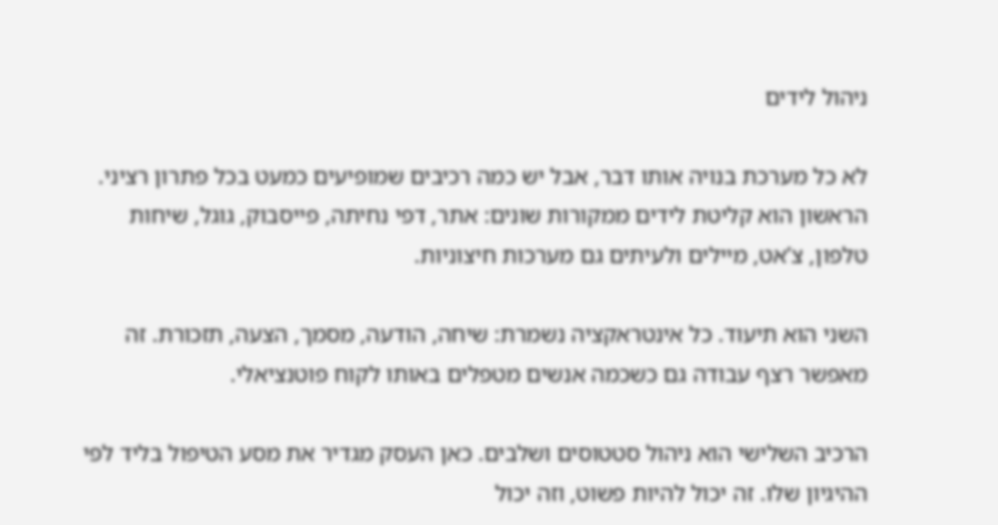ניהול לידים

לא כל מערכת בנויה אותו דבר, אבל יש כמה רכיבים שמופיעים כמעט בכל פתרון רציני. הראשון הוא קליטת לידים ממקורות שונים: אתר, דפי נחיתה, פייסבוק, גוגל, שיחות טלפון, צ’אט, מיילים ולעיתים גם מערכות חיצוניות.

השני הוא תיעוד. כל אינטראקציה נשמרת: שיחה, הודעה, מסמך, הצעה, תזכורת. זה מאפשר רצף עבודה גם כשכמה אנשים מטפלים באותו לקוח פוטנציאלי.

הרכיב השלישי הוא ניהול סטטוסים ושלבים. כאן העסק מגדיר את מסע הטיפול בליד לפי ההיגיון שלו. זה יכול להיות פשוט, וזה יכול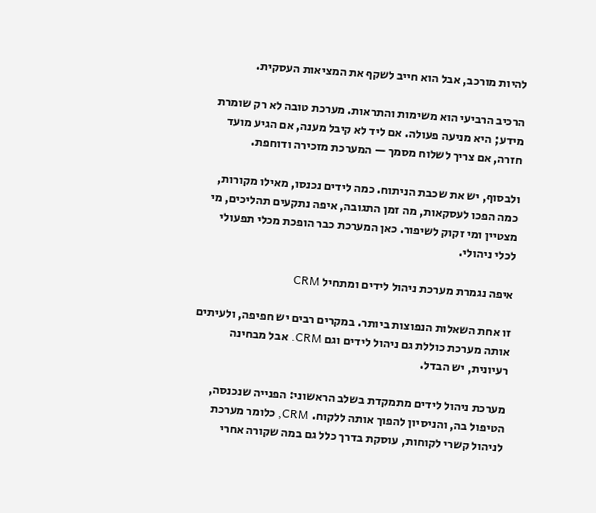להיות מורכב, אבל הוא חייב לשקף את המציאות העסקית.

הרכיב הרביעי הוא משימות והתראות. מערכת טובה לא רק שומרת מידע; היא מניעה פעולה. אם ליד לא קיבל מענה, אם הגיע מועד חזרה, אם צריך לשלוח מסמך — המערכת מזכירה ודוחפת.

ולבסוף, יש את שכבת הניתוח. כמה לידים נכנסו, מאילו מקורות, כמה הפכו לעסקאות, מה זמן התגובה, איפה נתקעים תהליכים, מי מצטיין ומי זקוק לשיפור. כאן המערכת כבר הופכת מכלי תפעולי לכלי ניהולי.

איפה נגמרת מערכת ניהול לידים ומתחיל CRM

זו אחת השאלות הנפוצות ביותר. במקרים רבים יש חפיפה, ולעיתים אותה מערכת כוללת גם ניהול לידים וגם CRM. אבל מבחינה רעיונית, יש הבדל.

מערכת ניהול לידים מתמקדת בשלב הראשוני: הפנייה שנכנסה, הטיפול בה, והניסיון להפוך אותה ללקוח. CRM, כלומר מערכת לניהול קשרי לקוחות, עוסקת בדרך כלל גם במה שקורה אחרי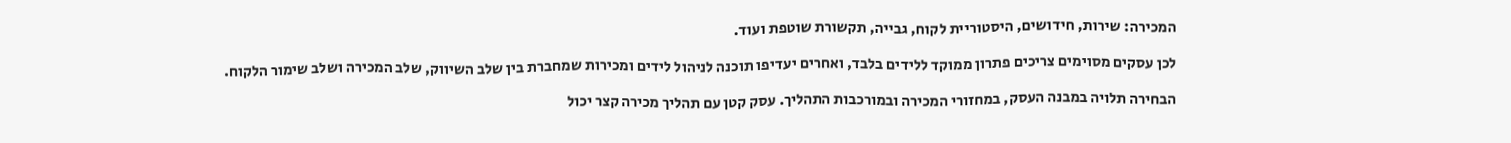המכירה: שירות, חידושים, היסטוריית לקוח, גבייה, תקשורת שוטפת ועוד.

לכן עסקים מסוימים צריכים פתרון ממוקד ללידים בלבד, ואחרים יעדיפו תוכנה לניהול לידים ומכירות שמחברת בין שלב השיווק, שלב המכירה ושלב שימור הלקוח.

הבחירה תלויה במבנה העסק, במחזורי המכירה ובמורכבות התהליך. עסק קטן עם תהליך מכירה קצר יכול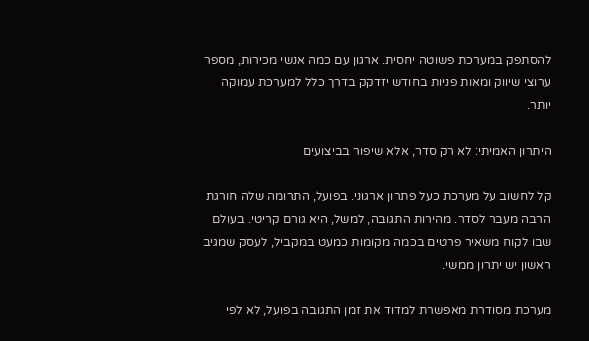להסתפק במערכת פשוטה יחסית. ארגון עם כמה אנשי מכירות, מספר ערוצי שיווק ומאות פניות בחודש יזדקק בדרך כלל למערכת עמוקה יותר.

היתרון האמיתי: לא רק סדר, אלא שיפור בביצועים

קל לחשוב על מערכת כעל פתרון ארגוני. בפועל, התרומה שלה חורגת הרבה מעבר לסדר. מהירות התגובה, למשל, היא גורם קריטי. בעולם שבו לקוח משאיר פרטים בכמה מקומות כמעט במקביל, לעסק שמגיב ראשון יש יתרון ממשי.

מערכת מסודרת מאפשרת למדוד את זמן התגובה בפועל, לא לפי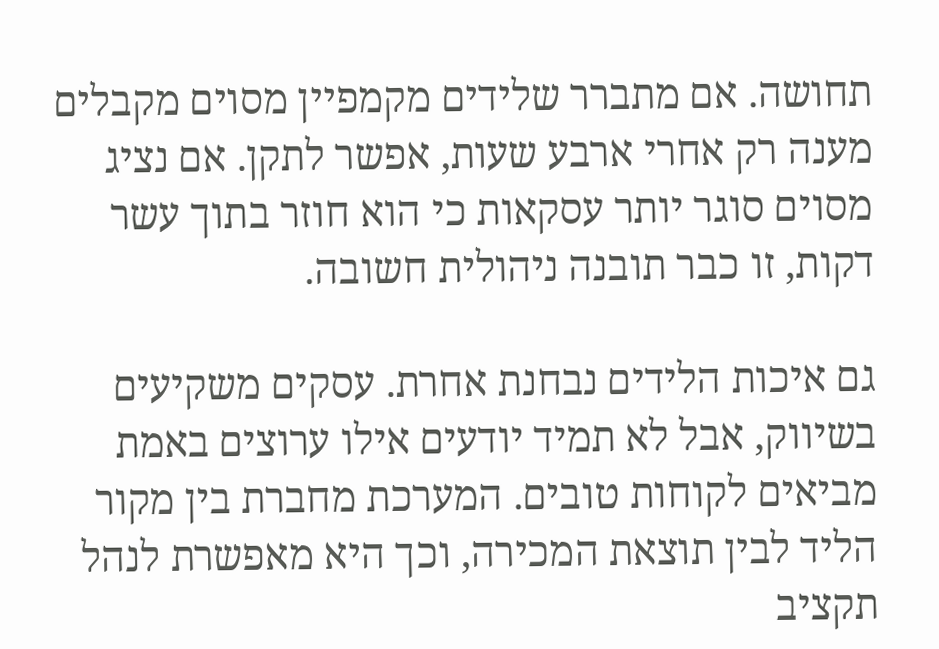תחושה. אם מתברר שלידים מקמפיין מסוים מקבלים מענה רק אחרי ארבע שעות, אפשר לתקן. אם נציג מסוים סוגר יותר עסקאות כי הוא חוזר בתוך עשר דקות, זו כבר תובנה ניהולית חשובה.

גם איכות הלידים נבחנת אחרת. עסקים משקיעים בשיווק, אבל לא תמיד יודעים אילו ערוצים באמת מביאים לקוחות טובים. המערכת מחברת בין מקור הליד לבין תוצאת המכירה, וכך היא מאפשרת לנהל תקציב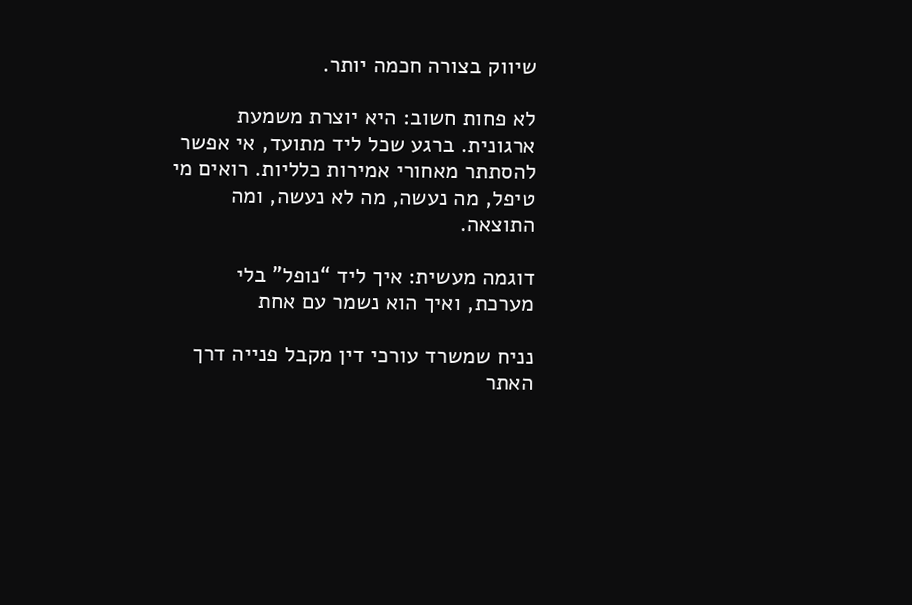שיווק בצורה חכמה יותר.

לא פחות חשוב: היא יוצרת משמעת ארגונית. ברגע שכל ליד מתועד, אי אפשר להסתתר מאחורי אמירות כלליות. רואים מי טיפל, מה נעשה, מה לא נעשה, ומה התוצאה.

דוגמה מעשית: איך ליד “נופל” בלי מערכת, ואיך הוא נשמר עם אחת

נניח שמשרד עורכי דין מקבל פנייה דרך האתר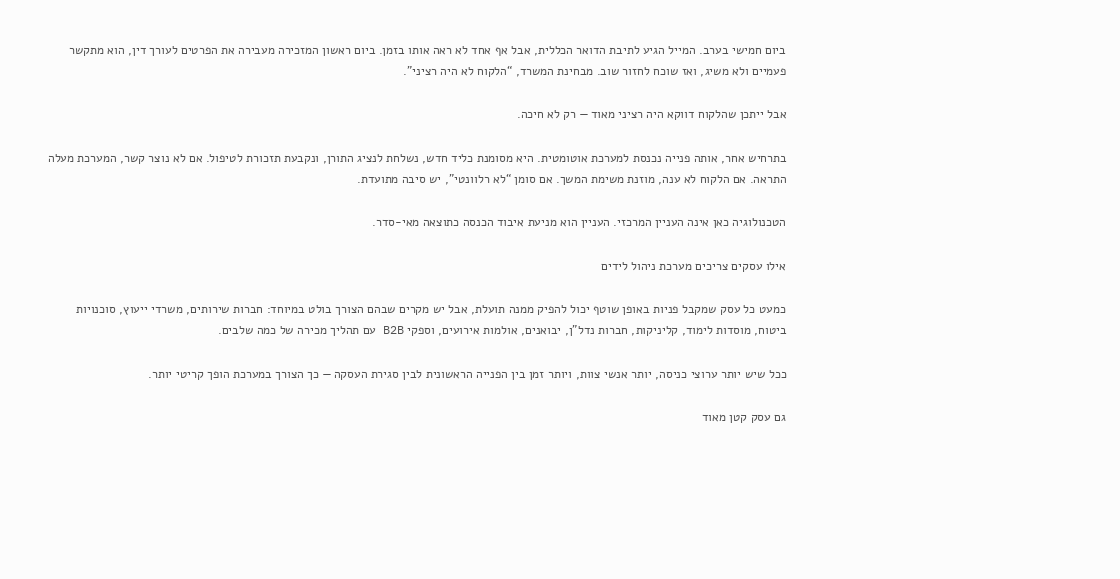ביום חמישי בערב. המייל הגיע לתיבת הדואר הכללית, אבל אף אחד לא ראה אותו בזמן. ביום ראשון המזכירה מעבירה את הפרטים לעורך דין, הוא מתקשר פעמיים ולא משיג, ואז שוכח לחזור שוב. מבחינת המשרד, “הלקוח לא היה רציני”.

אבל ייתכן שהלקוח דווקא היה רציני מאוד — רק לא חיכה.

בתרחיש אחר, אותה פנייה נכנסת למערכת אוטומטית. היא מסומנת כליד חדש, נשלחת לנציג התורן, ונקבעת תזכורת לטיפול. אם לא נוצר קשר, המערכת מעלה התראה. אם הלקוח לא ענה, מוזנת משימת המשך. אם סומן “לא רלוונטי”, יש סיבה מתועדת.

הטכנולוגיה כאן אינה העניין המרכזי. העניין הוא מניעת איבוד הכנסה כתוצאה מאי-סדר.

אילו עסקים צריכים מערכת ניהול לידים

כמעט כל עסק שמקבל פניות באופן שוטף יכול להפיק ממנה תועלת, אבל יש מקרים שבהם הצורך בולט במיוחד: חברות שירותים, משרדי ייעוץ, סוכנויות ביטוח, מוסדות לימוד, קליניקות, חברות נדל”ן, יבואנים, אולמות אירועים, וספקי B2B עם תהליך מכירה של כמה שלבים.

ככל שיש יותר ערוצי כניסה, יותר אנשי צוות, ויותר זמן בין הפנייה הראשונית לבין סגירת העסקה — כך הצורך במערכת הופך קריטי יותר.

גם עסק קטן מאוד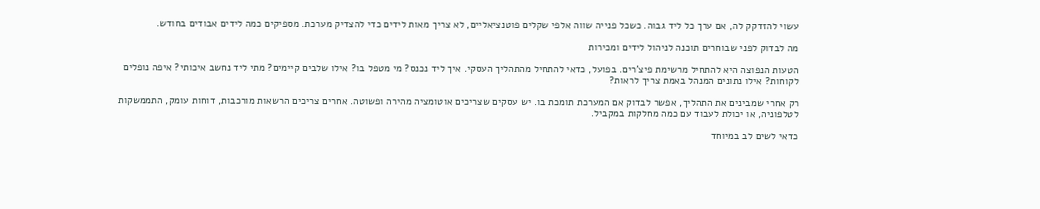עשוי להזדקק לה, אם ערך כל ליד גבוה. כשכל פנייה שווה אלפי שקלים פוטנציאליים, לא צריך מאות לידים כדי להצדיק מערכת. מספיקים כמה לידים אבודים בחודש.

מה לבדוק לפני שבוחרים תוכנה לניהול לידים ומכירות

הטעות הנפוצה היא להתחיל מרשימת פיצ’רים. בפועל, כדאי להתחיל מהתהליך העסקי. איך ליד נכנס? מי מטפל בו? אילו שלבים קיימים? מתי ליד נחשב איכותי? איפה נופלים לקוחות? אילו נתונים המנהל באמת צריך לראות?

רק אחרי שמבינים את התהליך, אפשר לבדוק אם המערכת תומכת בו. יש עסקים שצריכים אוטומציה מהירה ופשוטה. אחרים צריכים הרשאות מורכבות, דוחות עומק, התממשקות לטלפוניה, או יכולת לעבוד עם כמה מחלקות במקביל.

כדאי לשים לב במיוחד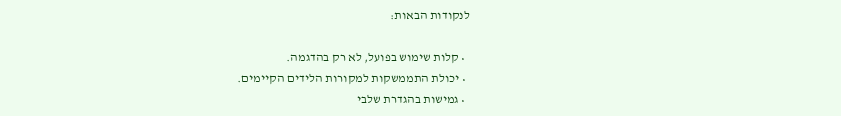לנקודות הבאות:

  • קלות שימוש בפועל, לא רק בהדגמה.
  • יכולת התממשקות למקורות הלידים הקיימים.
  • גמישות בהגדרת שלבי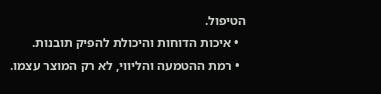הטיפול.
  • איכות הדוחות והיכולת להפיק תובנות.
  • רמת ההטמעה והליווי, לא רק המוצר עצמו.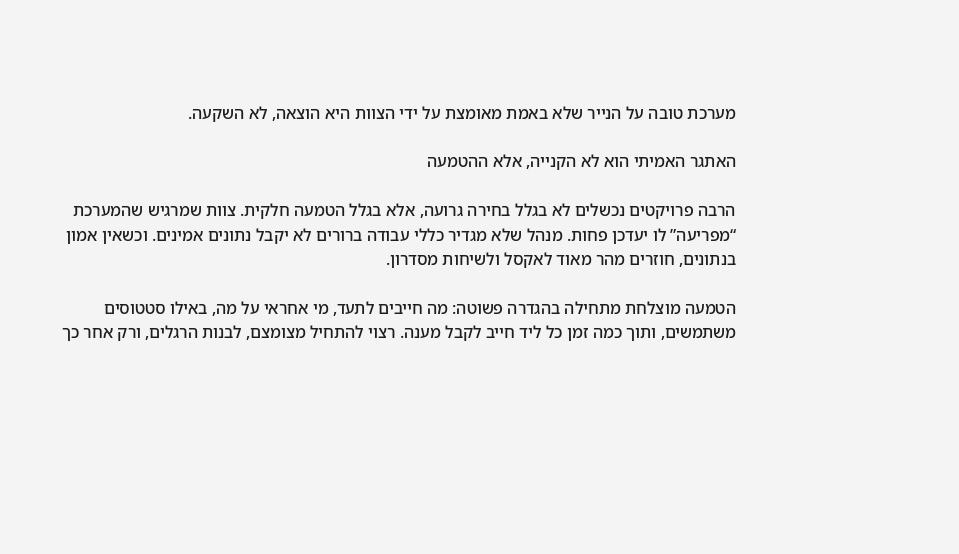מערכת טובה על הנייר שלא באמת מאומצת על ידי הצוות היא הוצאה, לא השקעה.

האתגר האמיתי הוא לא הקנייה, אלא ההטמעה

הרבה פרויקטים נכשלים לא בגלל בחירה גרועה, אלא בגלל הטמעה חלקית. צוות שמרגיש שהמערכת “מפריעה” לו יעדכן פחות. מנהל שלא מגדיר כללי עבודה ברורים לא יקבל נתונים אמינים. וכשאין אמון בנתונים, חוזרים מהר מאוד לאקסל ולשיחות מסדרון.

הטמעה מוצלחת מתחילה בהגדרה פשוטה: מה חייבים לתעד, מי אחראי על מה, באילו סטטוסים משתמשים, ותוך כמה זמן כל ליד חייב לקבל מענה. רצוי להתחיל מצומצם, לבנות הרגלים, ורק אחר כך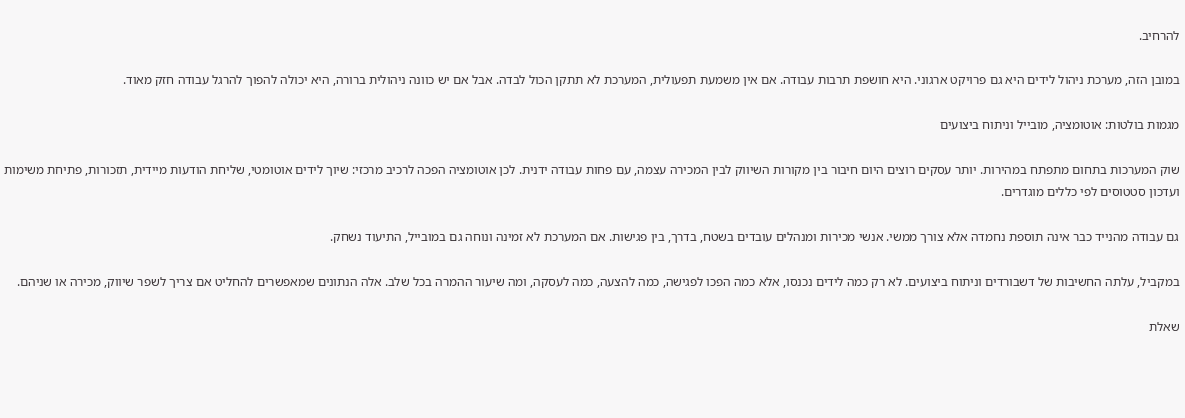להרחיב.

במובן הזה, מערכת ניהול לידים היא גם פרויקט ארגוני. היא חושפת תרבות עבודה. אם אין משמעת תפעולית, המערכת לא תתקן הכול לבדה. אבל אם יש כוונה ניהולית ברורה, היא יכולה להפוך להרגל עבודה חזק מאוד.

מגמות בולטות: אוטומציה, מובייל וניתוח ביצועים

שוק המערכות בתחום מתפתח במהירות. יותר עסקים רוצים היום חיבור בין מקורות השיווק לבין המכירה עצמה, עם פחות עבודה ידנית. לכן אוטומציה הפכה לרכיב מרכזי: שיוך לידים אוטומטי, שליחת הודעות מיידית, תזכורות, פתיחת משימות ועדכון סטטוסים לפי כללים מוגדרים.

גם עבודה מהנייד כבר אינה תוספת נחמדה אלא צורך ממשי. אנשי מכירות ומנהלים עובדים בשטח, בדרך, בין פגישות. אם המערכת לא זמינה ונוחה גם במובייל, התיעוד נשחק.

במקביל, עלתה החשיבות של דשבורדים וניתוח ביצועים. לא רק כמה לידים נכנסו, אלא כמה הפכו לפגישה, כמה להצעה, כמה לעסקה, ומה שיעור ההמרה בכל שלב. אלה הנתונים שמאפשרים להחליט אם צריך לשפר שיווק, מכירה או שניהם.

שאלת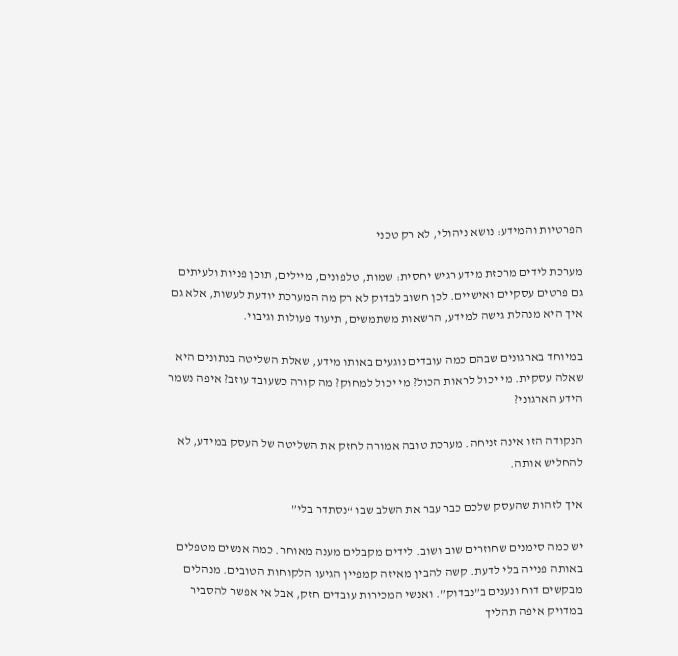הפרטיות והמידע: נושא ניהולי, לא רק טכני

מערכת לידים מרכזת מידע רגיש יחסית: שמות, טלפונים, מיילים, תוכן פניות ולעיתים גם פרטים עסקיים ואישיים. לכן חשוב לבדוק לא רק מה המערכת יודעת לעשות, אלא גם איך היא מנהלת גישה למידע, הרשאות משתמשים, תיעוד פעולות וגיבוי.

במיוחד בארגונים שבהם כמה עובדים נוגעים באותו מידע, שאלת השליטה בנתונים היא שאלה עסקית. מי יכול לראות הכול? מי יכול למחוק? מה קורה כשעובד עוזב? איפה נשמר הידע הארגוני?

הנקודה הזו אינה זניחה. מערכת טובה אמורה לחזק את השליטה של העסק במידע, לא להחליש אותה.

איך לזהות שהעסק שלכם כבר עבר את השלב שבו “נסתדר בלי”

יש כמה סימנים שחוזרים שוב ושוב. לידים מקבלים מענה מאוחר. כמה אנשים מטפלים באותה פנייה בלי לדעת. קשה להבין מאיזה קמפיין הגיעו הלקוחות הטובים. מנהלים מבקשים דוח ונענים ב”נבדוק”. ואנשי המכירות עובדים חזק, אבל אי אפשר להסביר במדויק איפה תהליך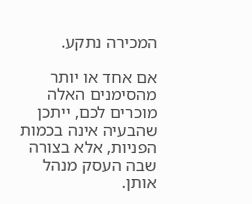המכירה נתקע.

אם אחד או יותר מהסימנים האלה מוכרים לכם, ייתכן שהבעיה אינה בכמות הפניות, אלא בצורה שבה העסק מנהל אותן.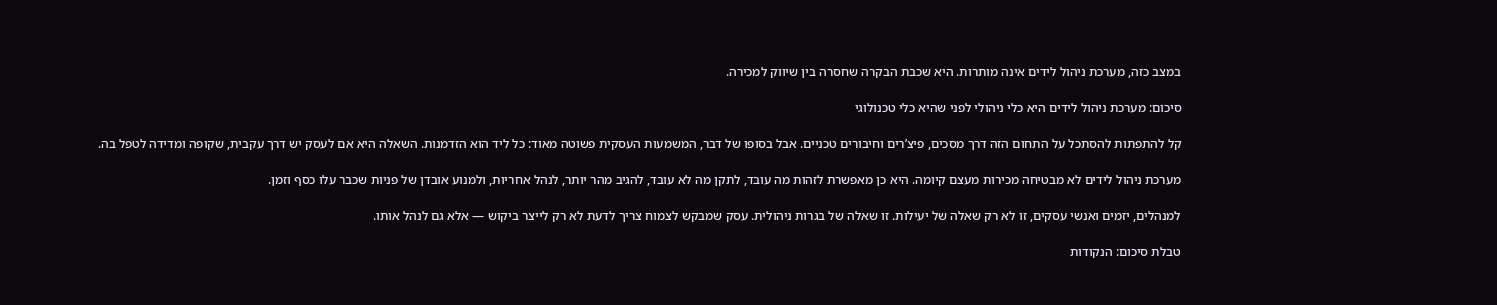במצב כזה, מערכת ניהול לידים אינה מותרות. היא שכבת הבקרה שחסרה בין שיווק למכירה.

סיכום: מערכת ניהול לידים היא כלי ניהולי לפני שהיא כלי טכנולוגי

קל להתפתות להסתכל על התחום הזה דרך מסכים, פיצ’רים וחיבורים טכניים. אבל בסופו של דבר, המשמעות העסקית פשוטה מאוד: כל ליד הוא הזדמנות. השאלה היא אם לעסק יש דרך עקבית, שקופה ומדידה לטפל בה.

מערכת ניהול לידים לא מבטיחה מכירות מעצם קיומה. היא כן מאפשרת לזהות מה עובד, לתקן מה לא עובד, להגיב מהר יותר, לנהל אחריות, ולמנוע אובדן של פניות שכבר עלו כסף וזמן.

למנהלים, יזמים ואנשי עסקים, זו לא רק שאלה של יעילות. זו שאלה של בגרות ניהולית. עסק שמבקש לצמוח צריך לדעת לא רק לייצר ביקוש — אלא גם לנהל אותו.

טבלת סיכום: הנקודות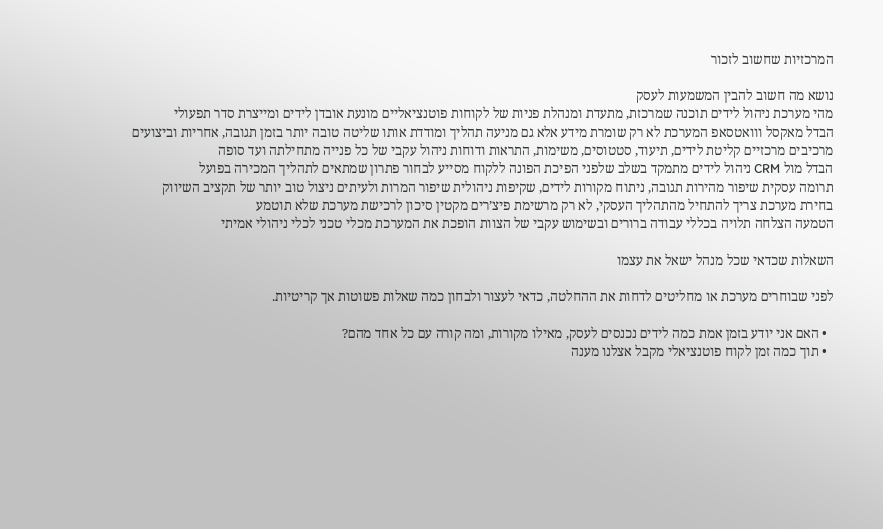המרכזיות שחשוב לזכור

נושא מה חשוב להבין המשמעות לעסק
מהי מערכת ניהול לידים תוכנה שמרכזת, מתעדת ומנהלת פניות של לקוחות פוטנציאליים מונעת אובדן לידים ומייצרת סדר תפעולי
הבדל מאקסל ווואטסאפ המערכת לא רק שומרת מידע אלא גם מניעה תהליך ומודדת אותו שליטה טובה יותר בזמן תגובה, אחריות וביצועים
מרכיבים מרכזיים קליטת לידים, תיעוד, סטטוסים, משימות, התראות ודוחות ניהול עקבי של כל פנייה מתחילתה ועד סופה
הבדל מול CRM ניהול לידים מתמקד בשלב שלפני הפיכת הפונה ללקוח מסייע לבחור פתרון שמתאים לתהליך המכירה בפועל
תרומה עסקית שיפור מהירות תגובה, ניתוח מקורות לידים, שקיפות ניהולית שיפור המרות ולעיתים ניצול טוב יותר של תקציב השיווק
בחירת מערכת צריך להתחיל מהתהליך העסקי, לא רק מרשימת פיצ’רים מקטין סיכון לרכישת מערכת שלא תוטמע
הטמעה הצלחה תלויה בכללי עבודה ברורים ובשימוש עקבי של הצוות הופכת את המערכת מכלי טכני לכלי ניהולי אמיתי

השאלות שכדאי שכל מנהל ישאל את עצמו

לפני שבוחרים מערכת או מחליטים לדחות את ההחלטה, כדאי לעצור ולבחון כמה שאלות פשוטות אך קריטיות.

  • האם אני יודע בזמן אמת כמה לידים נכנסים לעסק, מאילו מקורות, ומה קורה עם כל אחד מהם?
  • תוך כמה זמן לקוח פוטנציאלי מקבל אצלנו מענה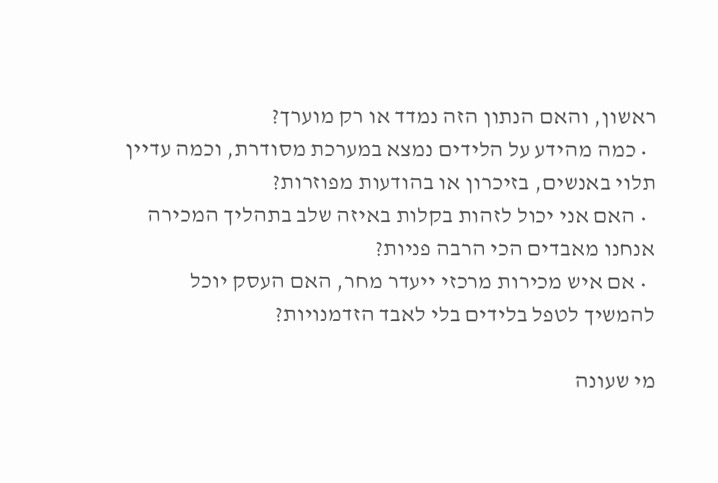ראשון, והאם הנתון הזה נמדד או רק מוערך?
  • כמה מהידע על הלידים נמצא במערכת מסודרת, וכמה עדיין תלוי באנשים, בזיכרון או בהודעות מפוזרות?
  • האם אני יכול לזהות בקלות באיזה שלב בתהליך המכירה אנחנו מאבדים הכי הרבה פניות?
  • אם איש מכירות מרכזי ייעדר מחר, האם העסק יוכל להמשיך לטפל בלידים בלי לאבד הזדמנויות?

מי שעונה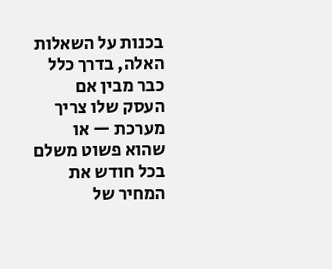בכנות על השאלות האלה, בדרך כלל כבר מבין אם העסק שלו צריך מערכת — או שהוא פשוט משלם בכל חודש את המחיר של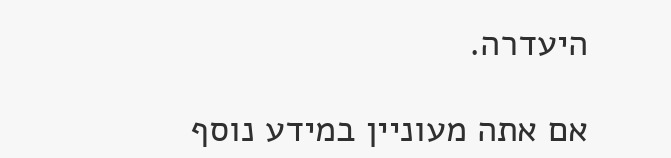היעדרה.

אם אתה מעוניין במידע נוסף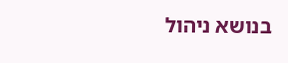בנושא ניהול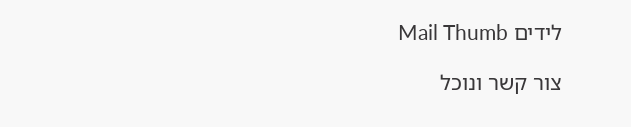לידים Mail Thumb

צור קשר ונוכל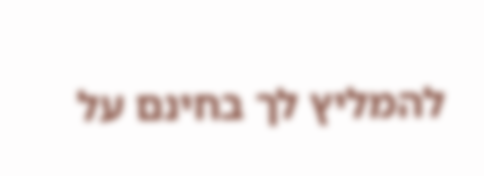להמליץ לך בחינם על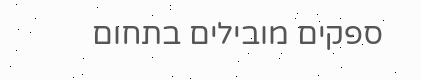ספקים מובילים בתחום